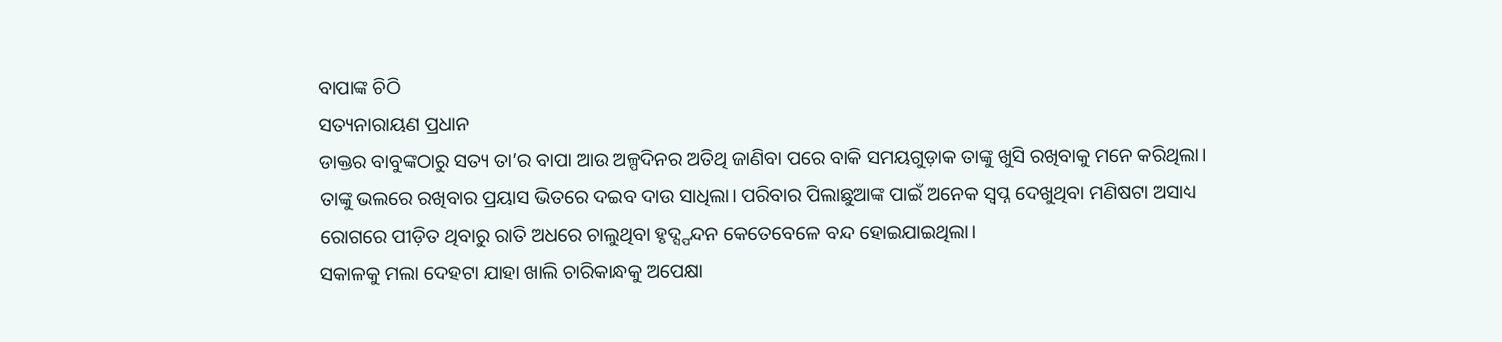ବାପାଙ୍କ ଚିଠି
ସତ୍ୟନାରାୟଣ ପ୍ରଧାନ
ଡାକ୍ତର ବାବୁଙ୍କଠାରୁ ସତ୍ୟ ତା’ର ବାପା ଆଉ ଅଳ୍ପଦିନର ଅତିଥି ଜାଣିବା ପରେ ବାକି ସମୟଗୁଡ଼ାକ ତାଙ୍କୁ ଖୁସି ରଖିବାକୁ ମନେ କରିଥିଲା। ତାଙ୍କୁ ଭଲରେ ରଖିବାର ପ୍ରୟାସ ଭିତରେ ଦଇବ ଦାଉ ସାଧିଲା। ପରିବାର ପିଲାଛୁଆଙ୍କ ପାଇଁ ଅନେକ ସ୍ବପ୍ନ ଦେଖୁଥିବା ମଣିଷଟା ଅସାଧ୍ୟ ରୋଗରେ ପୀଡ଼ିତ ଥିବାରୁ ରାତି ଅଧରେ ଚାଲୁଥିବା ହୃଦ୍ସ୍ପନ୍ଦନ କେତେବେଳେ ବନ୍ଦ ହୋଇଯାଇଥିଲା।
ସକାଳକୁ ମଲା ଦେହଟା ଯାହା ଖାଲି ଚାରିକାନ୍ଧକୁ ଅପେକ୍ଷା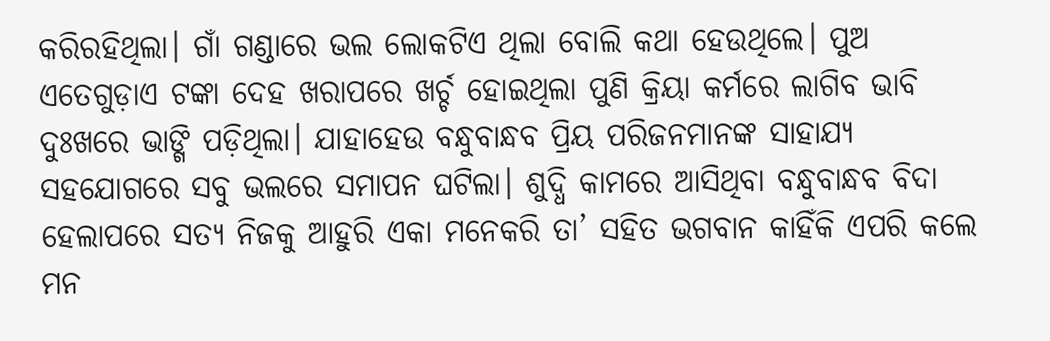କରିରହିଥିଲା। ଗାଁ ଗଣ୍ଡାରେ ଭଲ ଲୋକଟିଏ ଥିଲା ବୋଲି କଥା ହେଉଥିଲେ। ପୁଅ ଏତେଗୁଡ଼ାଏ ଟଙ୍କା ଦେହ ଖରାପରେ ଖର୍ଚ୍ଚ ହୋଇଥିଲା ପୁଣି କ୍ରିୟା କର୍ମରେ ଲାଗିବ ଭାବି ଦୁଃଖରେ ଭାଙ୍ଗି ପଡ଼ିଥିଲା। ଯାହାହେଉ ବନ୍ଧୁବାନ୍ଧବ ପ୍ରିୟ ପରିଜନମାନଙ୍କ ସାହାଯ୍ୟ ସହଯୋଗରେ ସବୁ ଭଲରେ ସମାପନ ଘଟିଲା। ଶୁଦ୍ଧି କାମରେ ଆସିଥିବା ବନ୍ଧୁବାନ୍ଧବ ବିଦା ହେଲାପରେ ସତ୍ୟ ନିଜକୁ ଆହୁରି ଏକା ମନେକରି ତା’ ସହିତ ଭଗବାନ କାହିଁକି ଏପରି କଲେ ମନ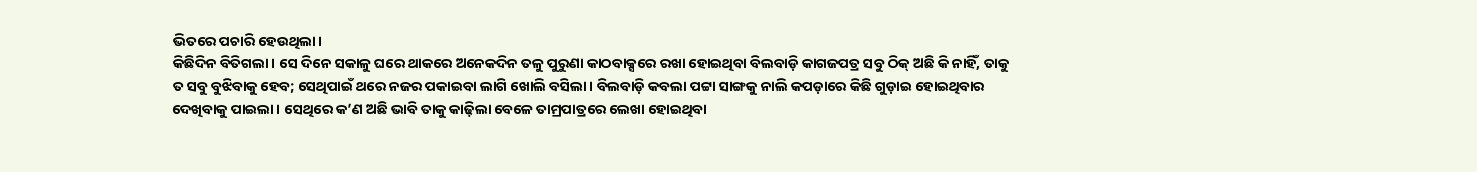ଭିତରେ ପଚାରି ହେଉଥିଲା।
କିଛିଦିନ ବିତିଗଲା। ସେ ଦିନେ ସକାଳୁ ଘରେ ଥାକରେ ଅନେକଦିନ ତଳୁ ପୁରୁଣା କାଠବାକ୍ସରେ ରଖା ହୋଇଥିବା ବିଲବାଡ଼ି କାଗଜପତ୍ର ସବୁ ଠିକ୍ ଅଛି କି ନାହିଁ, ତାକୁ ତ ସବୁ ବୁଝିବାକୁ ହେବ; ସେଥିପାଇଁ ଥରେ ନଜର ପକାଇବା ଲାଗି ଖୋଲି ବସିଲା। ବିଲବାଡ଼ି କବଲା ପଟ୍ଟା ସାଙ୍ଗକୁ ନାଲି କପଡ଼ାରେ କିଛି ଗୁଡ଼ାଇ ହୋଇଥିବାର ଦେଖିବାକୁ ପାଇଲା। ସେଥିରେ କ’ଣ ଅଛି ଭାବି ତାକୁ କାଢ଼ିଲା ବେଳେ ତାମ୍ରପାତ୍ରରେ ଲେଖା ହୋଇଥିବା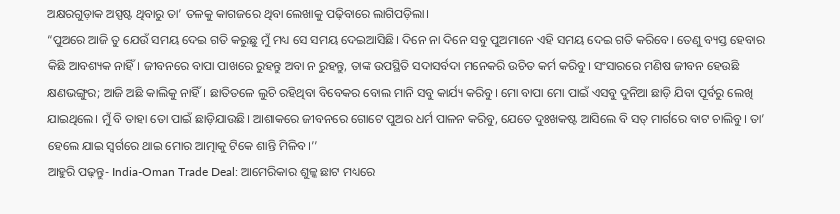ଅକ୍ଷରଗୁଡ଼ାକ ଅସ୍ପଷ୍ଟ ଥିବାରୁ ତା’ ତଳକୁ କାଗଜରେ ଥିବା ଲେଖାକୁ ପଢ଼ିବାରେ ଲାଗିପଡ଼ିଲା।
“ପୁଅରେ ଆଜି ତୁ ଯେଉଁ ସମୟ ଦେଇ ଗତି କରୁଛୁ ମୁଁ ମଧ୍ୟ ସେ ସମୟ ଦେଇଆସିଛି। ଦିନେ ନା ଦିନେ ସବୁ ପୁଅମାନେ ଏହି ସମୟ ଦେଇ ଗତି କରିବେ। ତେଣୁ ବ୍ୟସ୍ତ ହେବାର କିଛି ଆବଶ୍ୟକ ନାହିଁ। ଜୀବନରେ ବାପା ପାଖରେ ରୁହନ୍ତୁ ଅବା ନ ରୁହନ୍ତୁ, ତାଙ୍କ ଉପସ୍ଥିତି ସଦାସର୍ବଦା ମନେକରି ଉଚିତ କର୍ମ କରିବୁ। ସଂସାରରେ ମଣିଷ ଜୀବନ ହେଉଛି କ୍ଷଣଭଙ୍ଗୁର; ଆଜି ଅଛି କାଲିକୁ ନାହିଁ। ଛାତିତଳେ ଲୁଚି ରହିଥିବା ବିବେକର ବୋଲ ମାନି ସବୁ କାର୍ଯ୍ୟ କରିବୁ। ମୋ ବାପା ମୋ ପାଇଁ ଏସବୁ ଦୁନିଆ ଛାଡ଼ି ଯିବା ପୂର୍ବରୁ ଲେଖି ଯାଇଥିଲେ। ମୁଁ ବି ତାହା ତୋ ପାଇଁ ଛାଡ଼ିଯାଉଛି। ଆଶାକରେ ଜୀବନରେ ଗୋଟେ ପୁଅର ଧର୍ମ ପାଳନ କରିବୁ, ଯେତେ ଦୁଃଖକଷ୍ଟ ଆସିଲେ ବି ସତ୍ ମାର୍ଗରେ ବାଟ ଚାଲିବୁ। ତା’ ହେଲେ ଯାଇ ସ୍ବର୍ଗରେ ଥାଇ ମୋର ଆତ୍ମାକୁ ଟିକେ ଶାନ୍ତି ମିଳିବ।’’
ଆହୁରି ପଢ଼ନ୍ତୁ- India-Oman Trade Deal: ଆମେରିକାର ଶୁଳ୍କ ଛାଟ ମଧ୍ୟରେ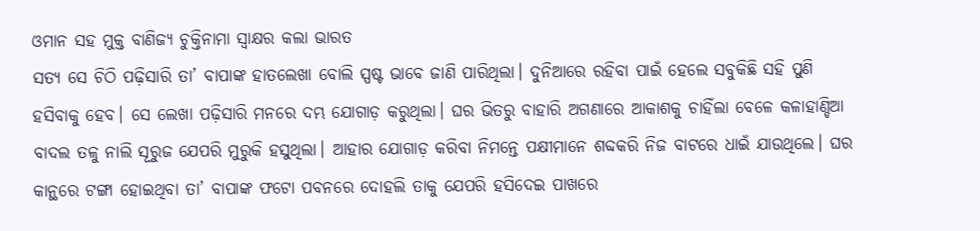ଓମାନ ସହ ମୁକ୍ତ ବାଣିଜ୍ୟ ଚୁକ୍ତିନାମା ସ୍ବାକ୍ଷର କଲା ଭାରତ
ସତ୍ୟ ସେ ଚିଠି ପଢ଼ିସାରି ତା’ ବାପାଙ୍କ ହାତଲେଖା ବୋଲି ସ୍ପଷ୍ଟ ଭାବେ ଜାଣି ପାରିଥିଲା। ଦୁନିଆରେ ରହିବା ପାଇଁ ହେଲେ ସବୁକିଛି ସହି ପୁଣି ହସିବାକୁ ହେବ। ସେ ଲେଖା ପଢ଼ିସାରି ମନରେ ଦମ୍ଭ ଯୋଗାଡ଼ କରୁଥିଲା। ଘର ଭିତରୁ ବାହାରି ଅଗଣାରେ ଆକାଶକୁ ଚାହିଁଲା ବେଳେ କଳାହାଣ୍ଡିଆ ବାଦଲ ତଳୁ ନାଲି ସୂରୁଜ ଯେପରି ମୁରୁକି ହସୁଥିଲା। ଆହାର ଯୋଗାଡ଼ କରିବା ନିମନ୍ତେ ପକ୍ଷୀମାନେ ଶବ୍ଦକରି ନିଜ ବାଟରେ ଧାଇଁ ଯାଉଥିଲେ। ଘର କାନ୍ଥରେ ଟଙ୍ଗା ହୋଇଥିବା ତା’ ବାପାଙ୍କ ଫଟୋ ପବନରେ ଦୋହଲି ତାକୁ ଯେପରି ହସିଦେଇ ପାଖରେ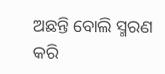ଅଛନ୍ତି ବୋଲି ସ୍ମରଣ କରି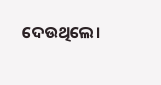ଦେଉଥିଲେ।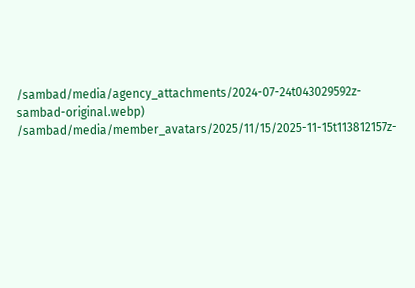/sambad/media/agency_attachments/2024-07-24t043029592z-sambad-original.webp)
/sambad/media/member_avatars/2025/11/15/2025-11-15t113812157z-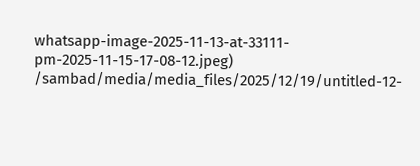whatsapp-image-2025-11-13-at-33111-pm-2025-11-15-17-08-12.jpeg)
/sambad/media/media_files/2025/12/19/untitled-12-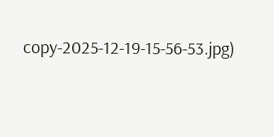copy-2025-12-19-15-56-53.jpg)